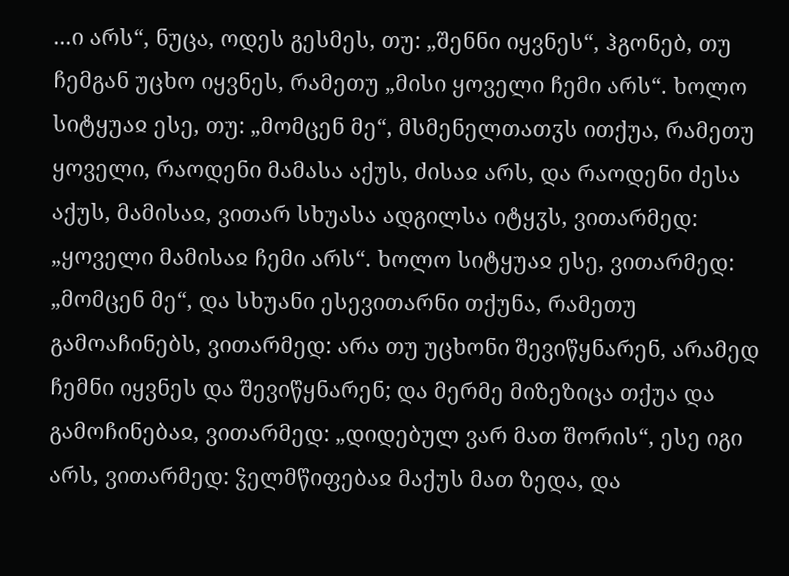...ი არს“, ნუცა, ოდეს გესმეს, თუ: „შენნი იყვნეს“, ჰგონებ, თუ ჩემგან უცხო იყვნეს, რამეთუ „მისი ყოველი ჩემი არს“. ხოლო სიტყუაჲ ესე, თუ: „მომცენ მე“, მსმენელთათჳს ითქუა, რამეთუ ყოველი, რაოდენი მამასა აქუს, ძისაჲ არს, და რაოდენი ძესა აქუს, მამისაჲ, ვითარ სხუასა ადგილსა იტყჳს, ვითარმედ: „ყოველი მამისაჲ ჩემი არს“. ხოლო სიტყუაჲ ესე, ვითარმედ: „მომცენ მე“, და სხუანი ესევითარნი თქუნა, რამეთუ გამოაჩინებს, ვითარმედ: არა თუ უცხონი შევიწყნარენ, არამედ ჩემნი იყვნეს და შევიწყნარენ; და მერმე მიზეზიცა თქუა და გამოჩინებაჲ, ვითარმედ: „დიდებულ ვარ მათ შორის“, ესე იგი არს, ვითარმედ: ჴელმწიფებაჲ მაქუს მათ ზედა, და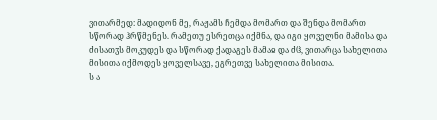ვითარმედ: მადიდონ მე, რაჟამს ჩემდა მომართ და შენდა მომართ სწორად ჰრწმენეს. რამეთუ ესრეთცა იქმნა, და იგი ყოველნი მამისა და ძისათჳს მოკუდეს და სწორად ქადაგეს მამაჲ და ძჱ, ვითარცა სახელითა მისითა იქმოდეს ყოველსავე, ეგრეთვე სახელითა მისითა.
ს ა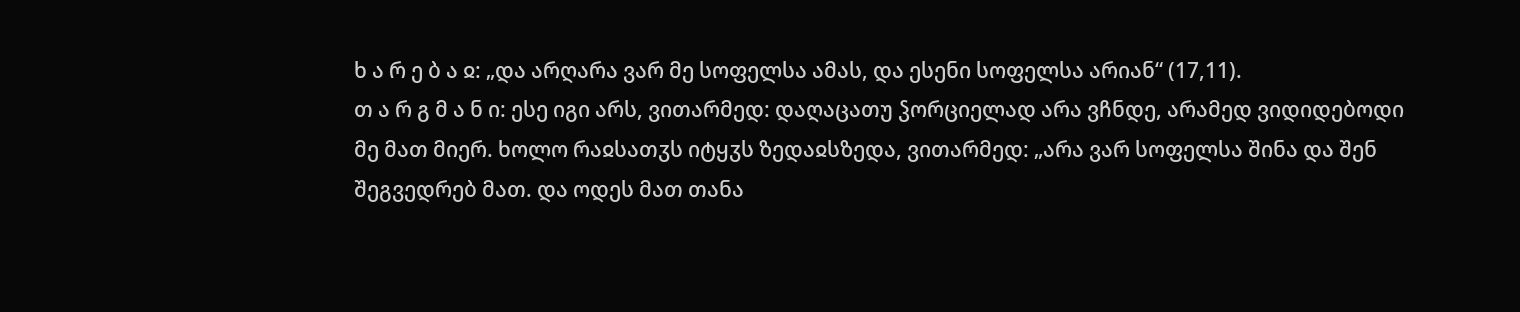ხ ა რ ე ბ ა ჲ: „და არღარა ვარ მე სოფელსა ამას, და ესენი სოფელსა არიან“ (17,11).
თ ა რ გ მ ა ნ ი: ესე იგი არს, ვითარმედ: დაღაცათუ ჴორციელად არა ვჩნდე, არამედ ვიდიდებოდი მე მათ მიერ. ხოლო რაჲსათჳს იტყჳს ზედაჲსზედა, ვითარმედ: „არა ვარ სოფელსა შინა და შენ შეგვედრებ მათ. და ოდეს მათ თანა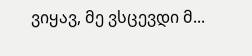ვიყავ, მე ვსცევდი მ...